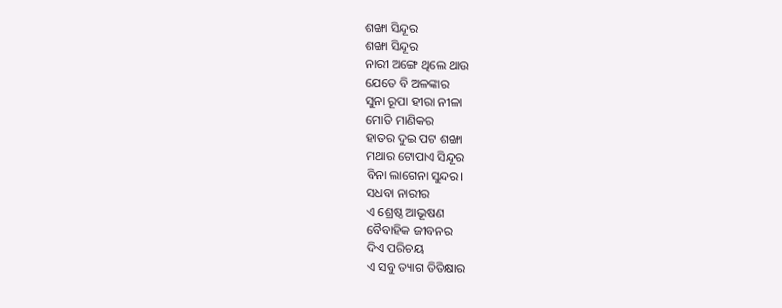ଶଙ୍ଖା ସିନ୍ଦୂର
ଶଙ୍ଖା ସିନ୍ଦୂର
ନାରୀ ଅଙ୍ଗେ ଥିଲେ ଥାଉ
ଯେତେ ବି ଅଳଙ୍କାର
ସୁନା ରୂପା ହୀରା ନୀଳା
ମୋତି ମାଣିକର
ହାତର ଦୁଇ ପଟ ଶଙ୍ଖା
ମଥାର ଟୋପାଏ ସିନ୍ଦୂର
ବିନା ଲାଗେନା ସୁନ୍ଦର।
ସଧବା ନାରୀର
ଏ ଶ୍ରେଷ୍ଠ ଆଭୂଷଣ
ବୈବାହିକ ଜୀବନର
ଦିଏ ପରିଚୟ
ଏ ସବୁ ତ୍ୟାଗ ତିତିକ୍ଷାର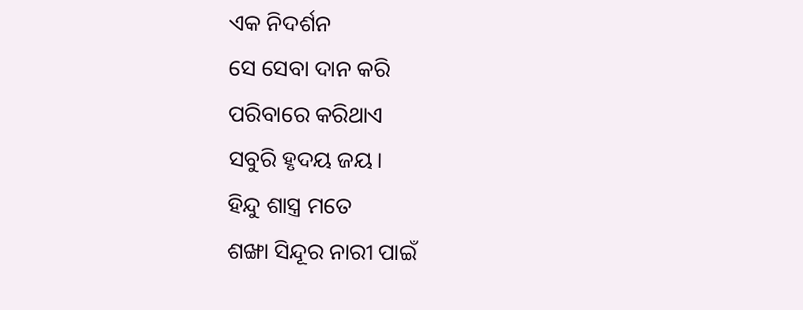ଏକ ନିଦର୍ଶନ
ସେ ସେବା ଦାନ କରି
ପରିବାରେ କରିଥାଏ
ସବୁରି ହୃଦୟ ଜୟ।
ହିନ୍ଦୁ ଶାସ୍ତ୍ର ମତେ
ଶଙ୍ଖା ସିନ୍ଦୂର ନାରୀ ପାଇଁ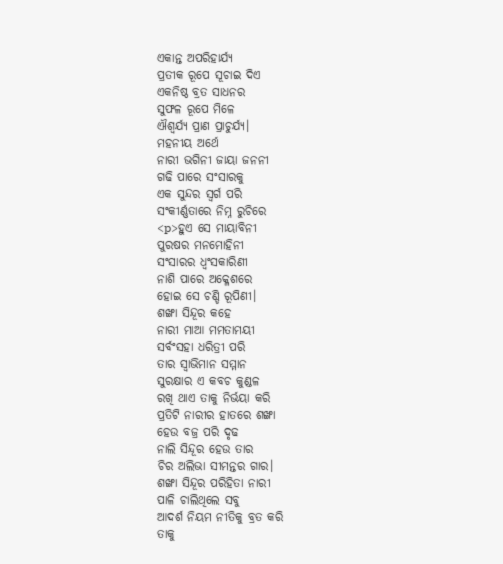ଏକାନ୍ତ ଅପରିହାର୍ଯ୍ୟ
ପ୍ରତୀକ ରୂପେ ସୂଚାଇ ଦିଏ
ଏକନିଷ୍ଠ ବ୍ରତ ସାଧନର
ସୁଫଳ ରୂପେ ମିଳେ
ଐଶ୍ୱର୍ଯ୍ୟ ପ୍ରାଣ ପ୍ରାଚୁର୍ଯ୍ୟ।
ମହନୀୟ ଅର୍ଥେ
ନାରୀ ଭଗିନୀ ଜାୟା ଜନନୀ
ଗଢି ପାରେ ସଂସାରକୁ
ଏକ ସୁନ୍ଦର ସ୍ଵର୍ଗ ପରି
ସଂକୀର୍ଣ୍ଣତାରେ ନିମ୍ନ ରୁଚିରେ
<p>ହୁଏ ସେ ମାୟାବିନୀ
ପୁରଷର ମନମୋହିନୀ
ସଂସାରର ଧ୍ଵଂସକାରିଣୀ
ନାଶି ପାରେ ଅକ୍ଳେଶରେ
ହୋଇ ସେ ଚଣ୍ଡି ରୂପିଣୀ।
ଶଙ୍ଖା ସିନ୍ଦୂର କହେ
ନାରୀ ମାଆ ମମତାମୟୀ
ସର୍ବଂସହା ଧରିତ୍ରୀ ପରି
ତାର ସ୍ଵାଭିମାନ ସମ୍ମାନ
ସୁରକ୍ଷାର ଏ କବଚ କୁଣ୍ଡଳ
ରଖି ଥାଏ ତାକୁ ନିର୍ଭୟା କରି
ପ୍ରତିଟି ନାରୀର ହାତରେ ଶଙ୍ଖା
ହେଉ ବଜ୍ର ପରି ଦୃଢ
ନାଲି ସିନ୍ଦୂର ହେଉ ତାର
ଚିର ଅଲିଭା ସୀମନ୍ତର ଗାର।
ଶଙ୍ଖା ସିନ୍ଦୂର ପରିହିତା ନାରୀ
ପାଳି ଚାଲିଥିଲେ ସବୁ
ଆଦର୍ଶ ନିୟମ ନୀତିକୁ ବ୍ରତ କରି
ତାକୁ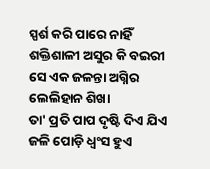ସ୍ପର୍ଶ କରି ପାରେ ନାହିଁ
ଶକ୍ତିଶାଳୀ ଅସୁର କି ବଇରୀ
ସେ ଏକ ଜଳନ୍ତା ଅଗ୍ନିର
ଲେଲିହାନ ଶିଖା
ତା' ପ୍ରତି ପାପ ଦୃଷ୍ଟି ଦିଏ ଯିଏ
ଜଳି ପୋଡ଼ି ଧ୍ୱଂସ ହୁଏ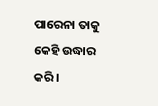ପାରେନା ତାକୁ କେହି ଉଦ୍ଧାର କରି।